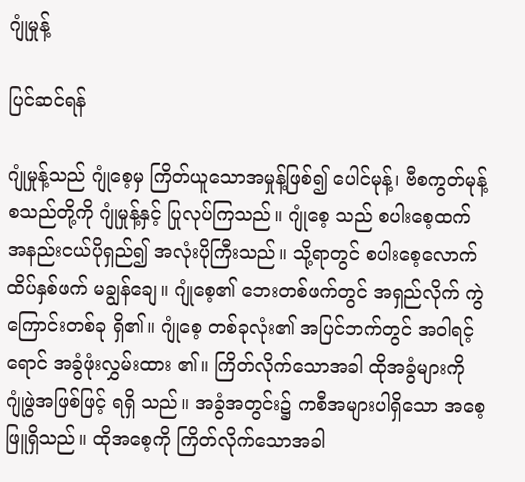ဂျုံမှုန့်

ပြင်ဆင်ရန်

ဂျုံမှုန့်သည် ဂျုံစေ့မှ ကြိတ်ယူသောအမှုန့်ဖြစ်၍ ပေါင်မုန့်၊ ဗီစကွတ်မုန့် စသည်တို့ကို ဂျုံမှုန့်နှင့် ပြုလုပ်ကြသည်။ ဂျုံစေ့ သည် စပါးစေ့ထက် အနည်းငယ်ပိုရှည်၍ အလုံးပိုကြီးသည်။ သို့ရာတွင် စပါးစေ့လောက် ထိပ်နှစ်ဖက် မချွန်ချေ။ ဂျုံစေ့၏ ဘေးတစ်ဖက်တွင် အရှည်လိုက် ကွဲကြောင်းတစ်ခု ရှိ၏။ ဂျုံစေ့ တစ်ခုလုံး၏ အပြင်ဘက်တွင် အဝါရင့်ရောင် အခွံဖုံးလွှမ်းထား ၏။ ကြိတ်လိုက်သောအခါ ထိုအခွံများကို ဂျုံဖွဲအဖြစ်ဖြင့် ရရှိ သည်။ အခွံအတွင်း၌ ကစီအများပါရှိသော အစေ့ဖြူရှိသည်။ ထိုအစေ့ကို ကြိတ်လိုက်သောအခါ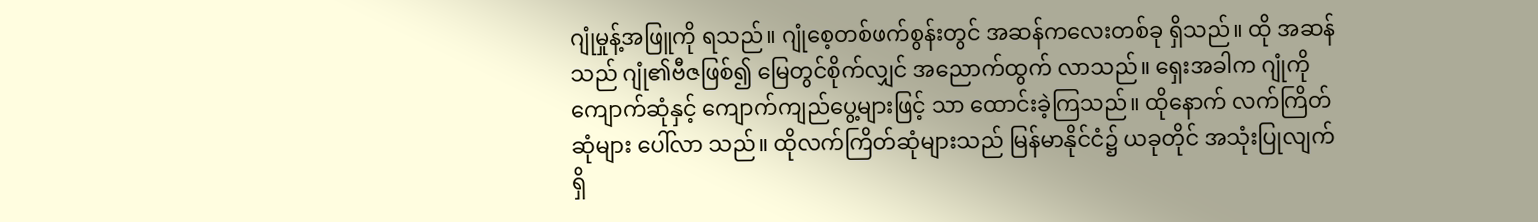ဂျုံမှုန့်အဖြူကို ရသည်။ ဂျုံစေ့တစ်ဖက်စွန်းတွင် အဆန်ကလေးတစ်ခု ရှိသည်။ ထို အဆန်သည် ဂျုံ၏ဗီဇဖြစ်၍ မြေတွင်စိုက်လျှင် အညောက်ထွက် လာသည်။ ရှေးအခါက ဂျုံကို ကျောက်ဆုံနှင့် ကျောက်ကျည်ပွေ့များဖြင့် သာ ထောင်းခဲ့ကြသည်။ ထိုနောက် လက်ကြိတ်ဆုံများ ပေါ်လာ သည်။ ထိုလက်ကြိတ်ဆုံများသည် မြန်မာနိုင်ငံ၌ ယခုတိုင် အသုံးပြုလျက်ရှိ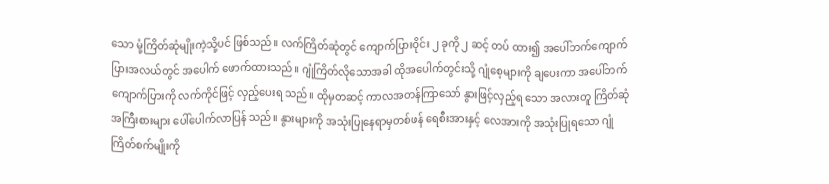သော မုံ့ကြိတ်ဆုံမျိုးကဲ့သို့ပင် ဖြစ်သည်။ လက်ကြိတ်ဆုံတွင် ကျောက်ပြားဝိုင်း ၂ ခုကို ၂ ဆင့် တပ် ထား၍ အပေါ်ဘက်ကျောက်ပြားအလယ်တွင် အပေါက် ဖောက်ထားသည်။ ဂျုံကြိတ်လိုသောအခါ ထိုအပေါက်တွင်းသို့ ဂျုံစေ့များကို ချပေးကာ အပေါ်ဘက်ကျောက်ပြားကို လက်ကိုင်ဖြင့် လှည့်ပေးရ သည်။ ထိုမှတဆင့် ကာလအတန်ကြာသော် နွားဖြင့်လှည့်ရ သော အလားတူ ကြိတ်ဆုံ အကြီးစားများ ပေါ်ပေါက်လာပြန် သည်။ နွားများကို အသုံးပြုနေရာမှတစ်ဖန် ရေစီးအားနှင့် လေအားကို အသုံးပြုရသော ဂျုံကြိတ်စက်မျိုးကို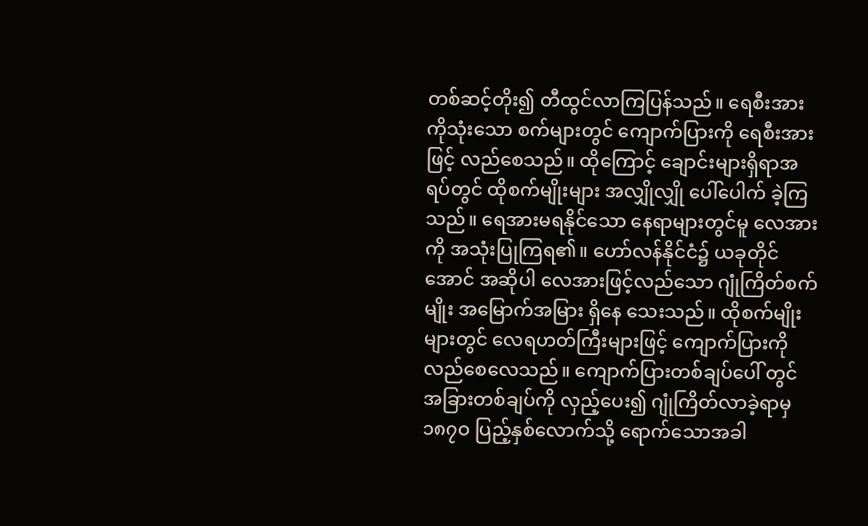တစ်ဆင့်တိုး၍ တီထွင်လာကြပြန်သည်။ ရေစီးအားကိုသုံးသော စက်များတွင် ကျောက်ပြားကို ရေစီးအားဖြင့် လည်စေသည်။ ထိုကြောင့် ချောင်းများရှိရာအရပ်တွင် ထိုစက်မျိုးများ အလျှိုလျှို ပေါ်ပေါက် ခဲ့ကြသည်။ ရေအားမရနိုင်သော နေရာများတွင်မူ လေအားကို အသုံးပြုကြရ၏။ ဟော်လန်နိုင်ငံ၌ ယခုတိုင်အောင် အဆိုပါ လေအားဖြင့်လည်သော ဂျုံကြိတ်စက်မျိုး အမြောက်အမြား ရှိနေ သေးသည်။ ထိုစက်မျိုးများတွင် လေရဟတ်ကြီးများဖြင့် ကျောက်ပြားကို လည်စေလေသည်။ ကျောက်ပြားတစ်ချပ်ပေါ် တွင် အခြားတစ်ချပ်ကို လှည့်ပေး၍ ဂျုံကြိတ်လာခဲ့ရာမှ ၁၈၇ဝ ပြည့်နှစ်လောက်သို့ ရောက်သောအခါ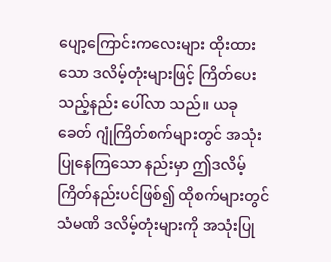ပျော့ကြောင်းကလေးများ ထိုးထားသော ဒလိမ့်တုံးများဖြင့် ကြိတ်ပေးသည့်နည်း ပေါ်လာ သည်။ ယခုခေတ် ဂျုံကြိတ်စက်များတွင် အသုံးပြုနေကြသော နည်းမှာ ဤဒလိမ့်ကြိတ်နည်းပင်ဖြစ်၍ ထိုစက်များတွင် သံမဏိ ဒလိမ့်တုံးများကို အသုံးပြု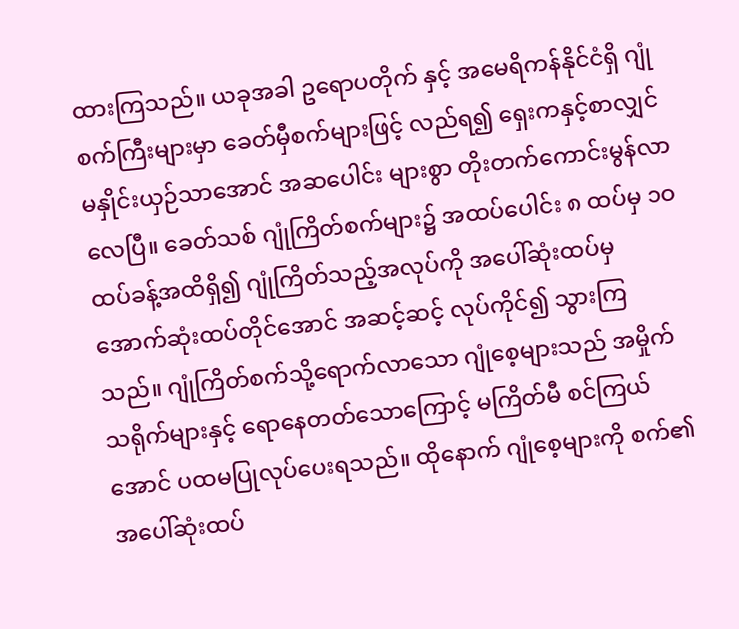ထားကြသည်။ ယခုအခါ ဥရောပတိုက် နှင့် အမေရိကန်နိုင်ငံရှိ ဂျုံစက်ကြီးများမှာ ခေတ်မှီစက်များဖြင့် လည်ရ၍ ရှေးကနှင့်စာလျှင် မနှိုင်းယှဉ်သာအောင် အဆပေါင်း များစွာ တိုးတက်ကောင်းမွန်လာလေပြီ။ ခေတ်သစ် ဂျုံကြိတ်စက်များ၌ အထပ်ပေါင်း ၈ ထပ်မှ ၁ဝ ထပ်ခန့်အထိရှိ၍ ဂျုံကြိတ်သည့်အလုပ်ကို အပေါ်ဆုံးထပ်မှ အောက်ဆုံးထပ်တိုင်အောင် အဆင့်ဆင့် လုပ်ကိုင်၍ သွားကြ သည်။ ဂျုံကြိတ်စက်သို့ရောက်လာသော ဂျုံစေ့များသည် အမှိုက် သရိုက်များနှင့် ရောနေတတ်သောကြောင့် မကြိတ်မီ စင်ကြယ် အောင် ပထမပြုလုပ်ပေးရသည်။ ထိုနောက် ဂျုံစေ့များကို စက်၏ အပေါ်ဆုံးထပ်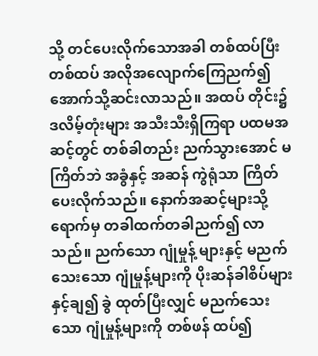သို့ တင်ပေးလိုက်သောအခါ တစ်ထပ်ပြီးတစ်ထပ် အလိုအလျောက်ကြေညက်၍ အောက်သို့ဆင်းလာသည်။ အထပ် တိုင်း၌ ဒလိမ့်တုံးများ အသီးသီးရှိကြရာ ပထမအဆင့်တွင် တစ်ခါတည်း ညက်သွားအောင် မကြိတ်ဘဲ အခွံနှင့် အဆန် ကွဲရုံသာ ကြိတ်ပေးလိုက်သည်။ နောက်အဆင့်များသို့ရောက်မှ တခါထက်တခါညက်၍ လာသည်။ ညက်သော ဂျုံမှုန့် များနှင့် မညက်သေးသော ဂျုံမှုန့်များကို ပိုးဆန်ခါစိပ်များနှင့်ချ၍ ခွဲ ထုတ်ပြီးလျှင် မညက်သေးသော ဂျုံမှုန့်များကို တစ်ဖန် ထပ်၍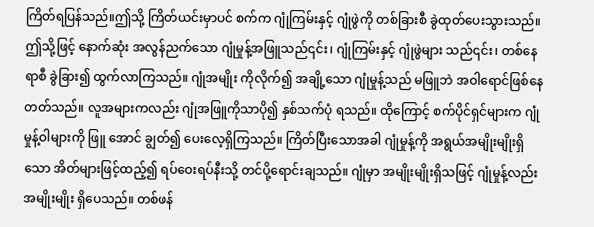ကြိတ်ရပြန်သည်။ဤသို့ ကြိတ်ယင်းမှာပင် စက်က ဂျုံကြမ်းနှင့် ဂျုံဖွဲကို တစ်ခြားစီ ခွဲထုတ်ပေးသွားသည်။ဤသို့ဖြင့် နောက်ဆုံး အလွန်ညက်သော ဂျုံမှုန့်အဖြူသည်၎င်း၊ ဂျုံကြမ်းနှင့် ဂျုံဖွဲများ သည်၎င်း၊ တစ်နေရာစီ ခွဲခြား၍ ထွက်လာကြသည်။ ဂျုံအမျိုး ကိုလိုက်၍ အချို့သော ဂျုံမှုန့်သည် မဖြူဘဲ အဝါရောင်ဖြစ်နေ တတ်သည်။ လူအများကလည်း ဂျုံအဖြူကိုသာပို၍ နှစ်သက်ပုံ ရသည်။ ထိုကြောင့် စက်ပိုင်ရှင်များက ဂျုံမှုန့်ဝါများကို ဖြူ အောင် ချွတ်၍ ပေးလေ့ရှိကြသည်။ ကြိတ်ပြီးသောအခါ ဂျုံမှုန့်ကို အရွယ်အမျိုးမျိုးရှိသော အိတ်များဖြင့်ထည့်၍ ရပ်ဝေးရပ်နီးသို့ တင်ပို့ရောင်းချသည်။ ဂျုံမှာ အမျိုးမျိုးရှိသဖြင့် ဂျုံမှုန့်လည်း အမျိုးမျိုး ရှိပေသည်။ တစ်ဖန်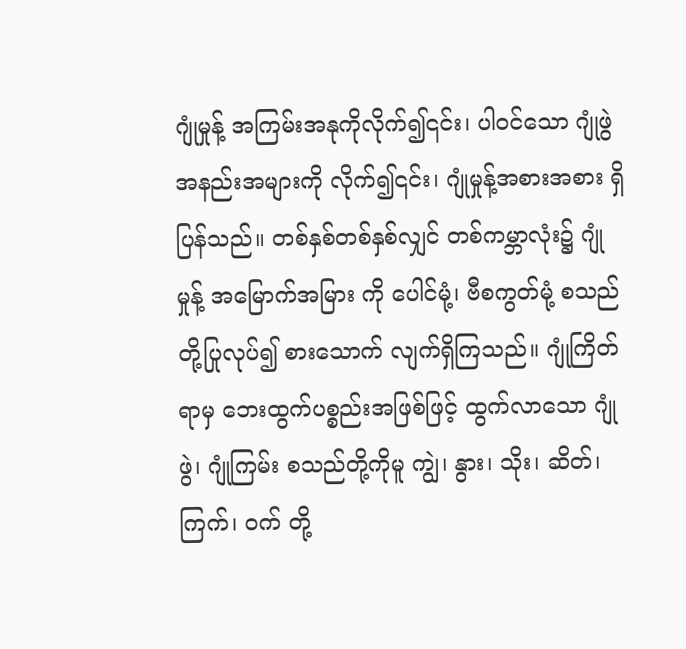ဂျုံမှုန့် အကြမ်းအနုကိုလိုက်၍၎င်း၊ ပါဝင်သော ဂျုံဖွဲ အနည်းအများကို လိုက်၍၎င်း၊ ဂျုံမှုန့်အစားအစား ရှိပြန်သည်။ တစ်နှစ်တစ်နှစ်လျှင် တစ်ကမ္ဘာလုံး၌ ဂျုံမှုန့် အမြောက်အမြား ကို ပေါင်မုံ့၊ ဗီစကွတ်မုံ့ စသည်တို့ပြုလုပ်၍ စားသောက် လျက်ရှိကြသည်။ ဂျုံကြိတ်ရာမှ ဘေးထွက်ပစ္စည်းအဖြစ်ဖြင့် ထွက်လာသော ဂျုံဖွဲ၊ ဂျုံကြမ်း စသည်တို့ကိုမူ ကျွဲ၊ နွား၊ သိုး၊ ဆိတ်၊ ကြက်၊ ဝက် တို့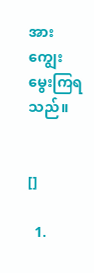အား ကျွေးမွေးကြရသည်။


[]

  1.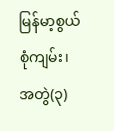မြန်မာ့စွယ်စုံကျမ်း၊ အတွဲ(၃)